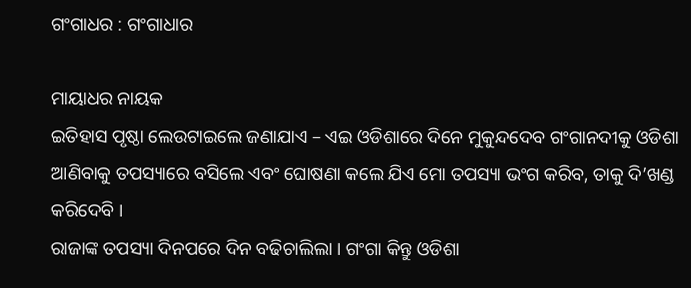ଗଂଗାଧର : ଗଂଗାଧାର

ମାୟାଧର ନାୟକ
ଇତିହାସ ପୃଷ୍ଠା ଲେଉଟାଇଲେ ଜଣାଯାଏ – ଏଇ ଓଡିଶାରେ ଦିନେ ମୁକୁନ୍ଦଦେବ ଗଂଗାନଦୀକୁ ଓଡିଶା ଆଣିବାକୁ ତପସ୍ୟାରେ ବସିଲେ ଏବଂ ଘୋଷଣା କଲେ ଯିଏ ମୋ ତପସ୍ୟା ଭଂଗ କରିବ, ତାକୁ ଦି’ଖଣ୍ଡ କରିଦେବି ।
ରାଜାଙ୍କ ତପସ୍ୟା ଦିନପରେ ଦିନ ବଢିଚାଲିଲା । ଗଂଗା କିନ୍ତୁ ଓଡିଶା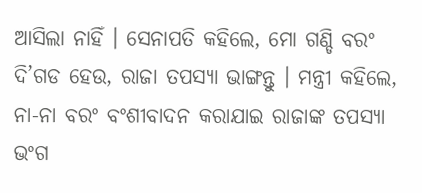ଆସିଲା ନାହିଁ । ସେନାପତି କହିଲେ, ମୋ ଗଣ୍ଡି ବରଂ ଦି’ଗଡ ହେଉ, ରାଜା ତପସ୍ୟା ଭାଙ୍ଗନ୍ତୁ । ମନ୍ତ୍ରୀ କହିଲେ, ନା-ନା ବରଂ ବଂଶୀବାଦନ କରାଯାଇ ରାଜାଙ୍କ ତପସ୍ୟା ଭଂଗ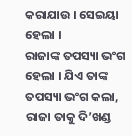କରାଯାଉ । ସେଇୟା ହେଲା ।
ରାଜାଙ୍କ ତପସ୍ୟା ଭଂଗ ହେଲା । ଯିଏ ତାଙ୍କ ତପସ୍ୟା ଭଂଗ କଲା, ରାଜା ତାକୁ ଦି’ଖଣ୍ଡ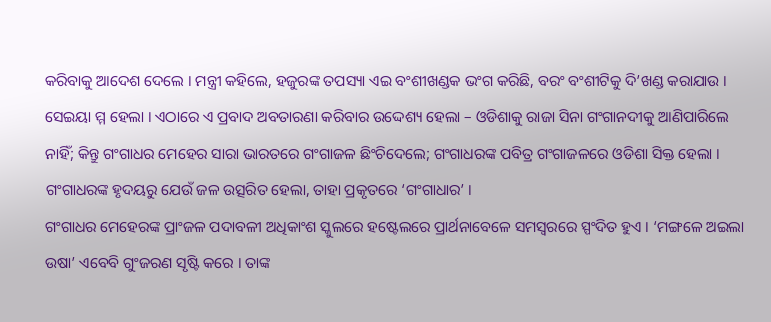କରିବାକୁ ଆଦେଶ ଦେଲେ । ମନ୍ତ୍ରୀ କହିଲେ, ହଜୁରଙ୍କ ତପସ୍ୟା ଏଇ ବଂଶୀଖଣ୍ଡକ ଭଂଗ କରିଛି, ବରଂ ବଂଶୀଟିକୁ ଦି’ଖଣ୍ଡ କରାଯାଉ । ସେଇୟା ମ୍ମ ହେଲା । ଏଠାରେ ଏ ପ୍ରବାଦ ଅବତାରଣା କରିବାର ଉଦ୍ଦେଶ୍ୟ ହେଲା – ଓଡିଶାକୁ ରାଜା ସିନା ଗଂଗାନଦୀକୁ ଆଣିପାରିଲେ ନାହିଁ; କିନ୍ତୁ ଗଂଗାଧର ମେହେର ସାରା ଭାରତରେ ଗଂଗାଜଳ ଛିଂଚିଦେଲେ; ଗଂଗାଧରଙ୍କ ପବିତ୍ର ଗଂଗାଜଳରେ ଓଡିଶା ସିକ୍ତ ହେଲା । ଗଂଗାଧରଙ୍କ ହୃଦୟରୁ ଯେଉଁ ଜଳ ଉତ୍ସରିତ ହେଲା, ତାହା ପ୍ରକୃତରେ ‘ଗଂଗାଧାର’ ।
ଗଂଗାଧର ମେହେରଙ୍କ ପ୍ରାଂଜଳ ପଦାବଳୀ ଅଧିକାଂଶ ସ୍କୁଲରେ ହଷ୍ଟେଲରେ ପ୍ରାର୍ଥନାବେଳେ ସମସ୍ୱରରେ ସ୍ପଂଦିତ ହୁଏ । ‘ମଙ୍ଗଳେ ଅଇଲା ଉଷା’ ଏବେବି ଗୁଂଜରଣ ସୃଷ୍ଟି କରେ । ତାଙ୍କ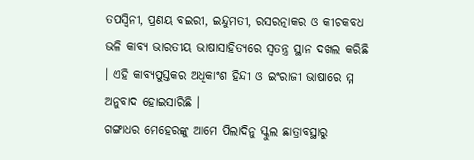ତପସ୍ୱିନୀ, ପ୍ରଣୟ ବଇରୀ, ଇନ୍ଦୁମତୀ, ରସରତ୍ନାକର ଓ କୀଚକବଧ ଭଳି କାବ୍ୟ ଭାରତୀୟ ଭାଷାସାହିତ୍ୟରେ ସ୍ୱତନ୍ତ୍ର ସ୍ଥାନ ଦଖଲ କରିଛି । ଏହି କାବ୍ୟପୁସ୍ତକର ଅଧିକାଂଶ ହିନ୍ଦୀ ଓ ଇଂରାଜୀ ଭାଷାରେ ମ୍ମ ଅନୁବାଦ ହୋଇସାରିଛି ।
ଗଙ୍ଗାଧର ମେହେରଙ୍କୁ ଆମେ ପିଲାଦିନୁ ସ୍କୁଲ ଛାତ୍ରାବସ୍ଥାରୁ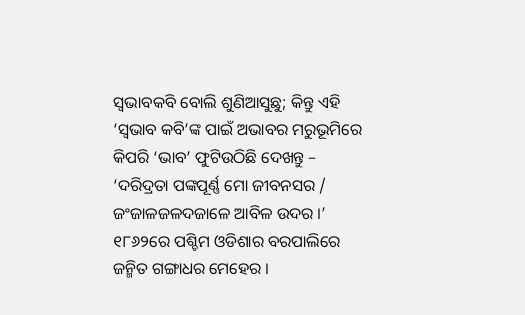ସ୍ୱଭାବକବି ବୋଲି ଶୁଣିଆସୁଛୁ; କିନ୍ତୁ ଏହି ‘ସ୍ୱଭାବ କବି’ଙ୍କ ପାଇଁ ଅଭାବର ମରୁଭୂମିରେ କିପରି ‘ଭାବ’ ଫୁଟିଉଠିଛି ଦେଖନ୍ତୁ – ‘ଦରିଦ୍ରତା ପଙ୍କପୂର୍ଣ୍ଣ ମୋ ଜୀବନସର / ଜଂଜାଳଜଳଦଜାଳେ ଆବିଳ ଉଦର ।’ ୧୮୬୨ରେ ପଶ୍ଚିମ ଓଡିଶାର ବରପାଲିରେ ଜନ୍ମିତ ଗଙ୍ଗାଧର ମେହେର ।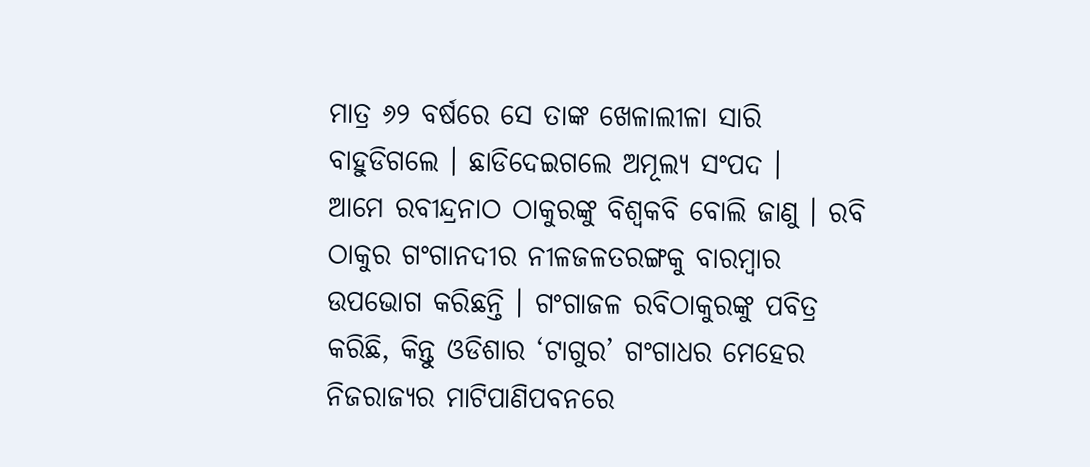ମାତ୍ର ୬୨ ବର୍ଷରେ ସେ ତାଙ୍କ ଖେଳାଲୀଳା ସାରି ବାହୁଡିଗଲେ । ଛାଡିଦେଇଗଲେ ଅମୂଲ୍ୟ ସଂପଦ ।
ଆମେ ରବୀନ୍ଦ୍ରନାଠ ଠାକୁରଙ୍କୁ ବିଶ୍ୱକବି ବୋଲି ଜାଣୁ । ରବି ଠାକୁର ଗଂଗାନଦୀର ନୀଳଜଳତରଙ୍ଗକୁ ବାରମ୍ବାର ଉପଭୋଗ କରିଛନ୍ତି । ଗଂଗାଜଳ ରବିଠାକୁରଙ୍କୁ ପବିତ୍ର କରିଛି, କିନ୍ତୁ ଓଡିଶାର ‘ଟାଗୁର’ ଗଂଗାଧର ମେହେର ନିଜରାଜ୍ୟର ମାଟିପାଣିପବନରେ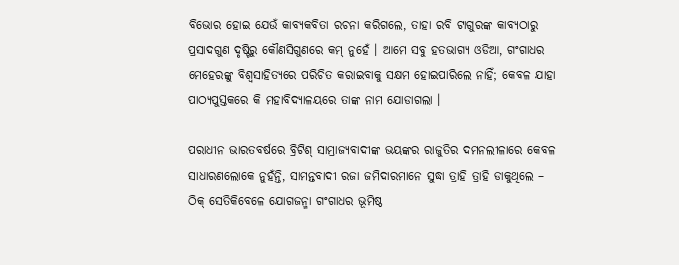ବିଭୋର ହୋଇ ଯେଉଁ କାବ୍ୟକବିତା ରଚନା କରିଗଲେ, ତାହା ରବି ଟାଗୁରଙ୍କ କାବ୍ୟଠାରୁ ପ୍ରସାଦଗୁଣ ଦୃଷ୍ଟିରୁ କୌଣସିଗୁଣରେ କମ୍ ନୁହେଁ । ଆମେ ସବୁ ହତଭାଗ୍ୟ ଓଡିଆ, ଗଂଗାଧର ମେହେରଙ୍କୁ ବିଶ୍ୱସାହିତ୍ୟରେ ପରିଚିତ କରାଇବାକୁ ସକ୍ଷମ ହୋଇପାରିଲେ ନାହିଁ; କେବଳ ଯାହା ପାଠ୍ୟପୁସ୍ତକରେ କି ମହାବିଦ୍ୟାଳୟରେ ତାଙ୍କ ନାମ ଯୋଡାଗଲା ।

ପରାଧୀନ ଭାରତବର୍ଷରେ ବ୍ରିଟିଶ୍ ସାମ୍ରାଜ୍ୟବାଦୀଙ୍କ ଭୟଙ୍କର ରାଜୁତିର ଦମନଲୀଳାରେ କେବଳ ସାଧାରଣଲୋକେ ନୁହଁନ୍ତି, ସାମନ୍ତବାଦୀ ରଜା ଜମିଦାରମାନେ ସୁଦ୍ଧା ତ୍ରାହି ତ୍ରାହି ଡାକୁଥିଲେ – ଠିକ୍ ସେତିକିବେଳେ ଯୋଗଜନ୍ମା ଗଂଗାଧର ଭୂମିଷ୍ଠ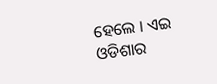ହେଲେ । ଏଇ ଓଡିଶାର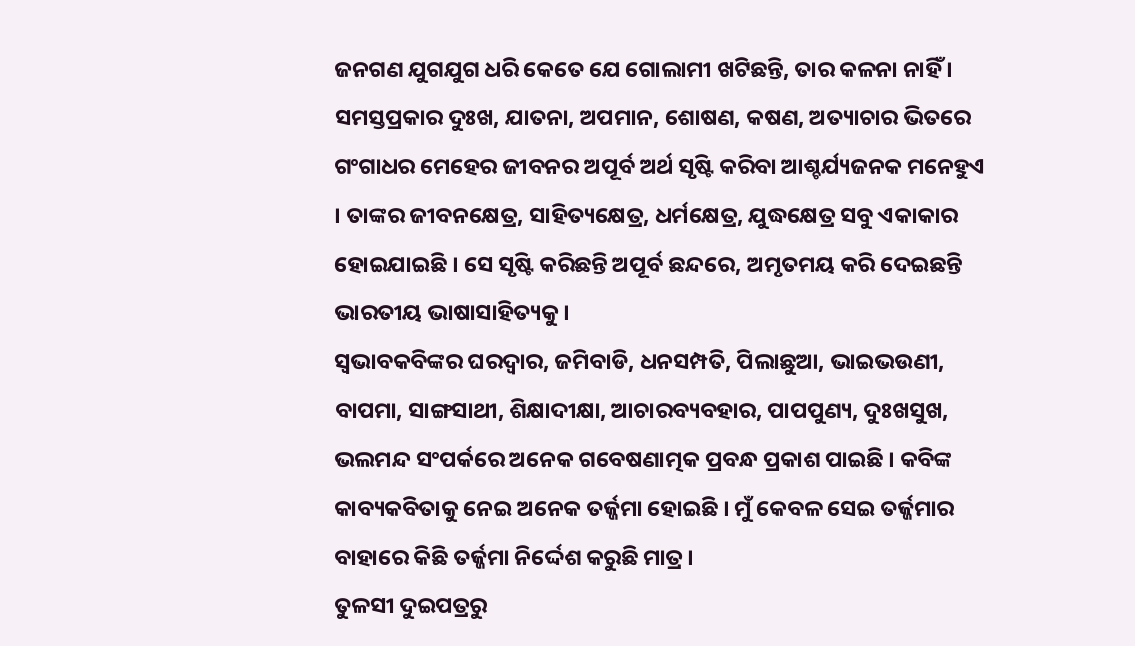ଜନଗଣ ଯୁଗଯୁଗ ଧରି କେତେ ଯେ ଗୋଲାମୀ ଖଟିଛନ୍ତି, ତାର କଳନା ନାହିଁ । ସମସ୍ତପ୍ରକାର ଦୁଃଖ, ଯାତନା, ଅପମାନ, ଶୋଷଣ, କଷଣ, ଅତ୍ୟାଚାର ଭିତରେ ଗଂଗାଧର ମେହେର ଜୀବନର ଅପୂର୍ବ ଅର୍ଥ ସୃଷ୍ଟି କରିବା ଆଶ୍ଚର୍ଯ୍ୟଜନକ ମନେହୁଏ । ତାଙ୍କର ଜୀବନକ୍ଷେତ୍ର, ସାହିତ୍ୟକ୍ଷେତ୍ର, ଧର୍ମକ୍ଷେତ୍ର, ଯୁଦ୍ଧକ୍ଷେତ୍ର ସବୁ ଏକାକାର ହୋଇଯାଇଛି । ସେ ସୃଷ୍ଟି କରିଛନ୍ତି ଅପୂର୍ବ ଛନ୍ଦରେ, ଅମୃତମୟ କରି ଦେଇଛନ୍ତି ଭାରତୀୟ ଭାଷାସାହିତ୍ୟକୁ ।
ସ୍ୱଭାବକବିଙ୍କର ଘରଦ୍ୱାର, ଜମିବାଡି, ଧନସମ୍ପତି, ପିଲାଛୁଆ, ଭାଇଭଉଣୀ, ବାପମା, ସାଙ୍ଗସାଥୀ, ଶିକ୍ଷାଦୀକ୍ଷା, ଆଚାରବ୍ୟବହାର, ପାପପୁଣ୍ୟ, ଦୁଃଖସୁଖ, ଭଲମନ୍ଦ ସଂପର୍କରେ ଅନେକ ଗବେଷଣାତ୍ମକ ପ୍ରବନ୍ଧ ପ୍ରକାଶ ପାଇଛି । କବିଙ୍କ କାବ୍ୟକବିତାକୁ ନେଇ ଅନେକ ତର୍ଜ୍ଜମା ହୋଇଛି । ମୁଁ କେବଳ ସେଇ ତର୍ଜ୍ଜମାର ବାହାରେ କିଛି ତର୍ଜ୍ଜମା ନିର୍ଦ୍ଦେଶ କରୁଛି ମାତ୍ର ।
ତୁଳସୀ ଦୁଇପତ୍ରରୁ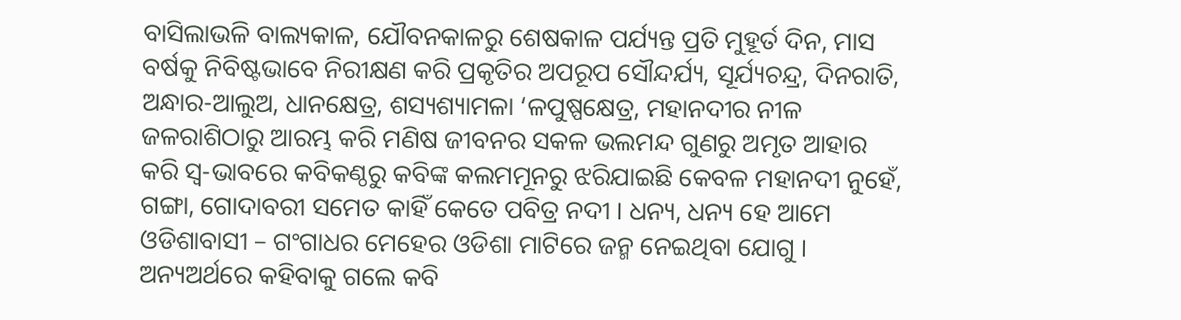ବାସିଲାଭଳି ବାଲ୍ୟକାଳ, ଯୌବନକାଳରୁ ଶେଷକାଳ ପର୍ଯ୍ୟନ୍ତ ପ୍ରତି ମୁହୂର୍ତ ଦିନ, ମାସ ବର୍ଷକୁ ନିବିଷ୍ଟଭାବେ ନିରୀକ୍ଷଣ କରି ପ୍ରକୃତିର ଅପରୂପ ସୌନ୍ଦର୍ଯ୍ୟ, ସୂର୍ଯ୍ୟଚନ୍ଦ୍ର, ଦିନରାତି, ଅନ୍ଧାର-ଆଲୁଅ, ଧାନକ୍ଷେତ୍ର, ଶସ୍ୟଶ୍ୟାମଳା ‘ଳପୁଷ୍ପକ୍ଷେତ୍ର, ମହାନଦୀର ନୀଳ ଜଳରାଶିଠାରୁ ଆରମ୍ଭ କରି ମଣିଷ ଜୀବନର ସକଳ ଭଲମନ୍ଦ ଗୁଣରୁ ଅମୃତ ଆହାର କରି ସ୍ୱ-ଭାବରେ କବିକଣ୍ଠରୁ କବିଙ୍କ କଲମମୂନରୁ ଝରିଯାଇଛି କେବଳ ମହାନଦୀ ନୁହେଁ, ଗଙ୍ଗା, ଗୋଦାବରୀ ସମେତ କାହିଁ କେତେ ପବିତ୍ର ନଦୀ । ଧନ୍ୟ, ଧନ୍ୟ ହେ ଆମେ ଓଡିଶାବାସୀ – ଗଂଗାଧର ମେହେର ଓଡିଶା ମାଟିରେ ଜନ୍ମ ନେଇଥିବା ଯୋଗୁ ।
ଅନ୍ୟଅର୍ଥରେ କହିବାକୁ ଗଲେ କବି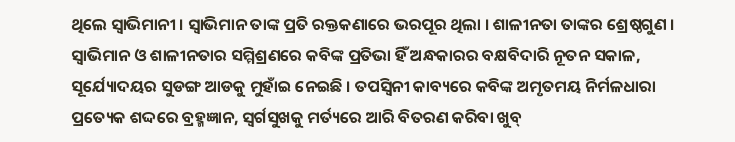ଥିଲେ ସ୍ୱାଭିମାନୀ । ସ୍ୱାଭିମାନ ତାଙ୍କ ପ୍ରତି ରକ୍ତକଣାରେ ଭରପୂର ଥିଲା । ଶାଳୀନତା ତାଙ୍କର ଶ୍ରେଷ୍ଠଗୁଣ । ସ୍ୱାଭିମାନ ଓ ଶାଳୀନତାର ସମ୍ମିଶ୍ରଣରେ କବିଙ୍କ ପ୍ରତିଭା ହିଁ ଅନ୍ଧକାରର ବକ୍ଷବିଦାରି ନୂତନ ସକାଳ, ସୂର୍ଯ୍ୟୋଦୟର ସୁଡଙ୍ଗ ଆଡକୁ ମୁହାଁଇ ନେଇଛି । ତପସ୍ୱିନୀ କାବ୍ୟରେ କବିଙ୍କ ଅମୃତମୟ ନିର୍ମଳଧାରା ପ୍ରତ୍ୟେକ ଶଦ୍ଦରେ ବ୍ରହ୍ମଜ୍ଞାନ, ସ୍ୱର୍ଗସୁଖକୁ ମର୍ତ୍ୟରେ ଆରି ବିତରଣ କରିବା ଖୁବ୍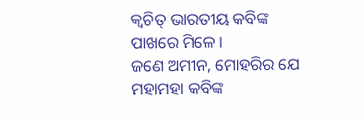କ୍ୱଚିତ୍ ଭାରତୀୟ କବିଙ୍କ ପାଖରେ ମିଳେ ।
ଜଣେ ଅମୀନ, ମୋହରିର ଯେ ମହାମହା କବିଙ୍କ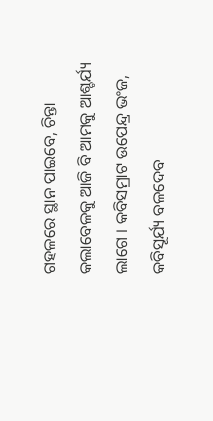ଗହଳରେ ସ୍ଥାନ ପାଇବେ, ଚିନ୍ତା କଲାବେଳକୁ ଆଜି ବି ଆମକୁ ଆଶ୍ଚର୍ଯ୍ୟ ଲାଗେ । କବିସମ୍ରାଟ ଉପେନ୍ଦ୍ର ଭଂଜ, କବିସୂର୍ଯ୍ୟ ବଳଦେବ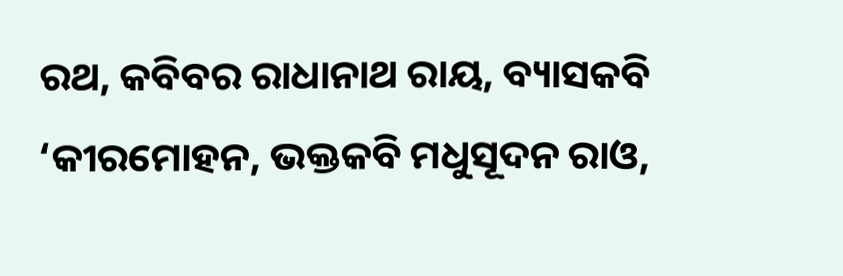ରଥ, କବିବର ରାଧାନାଥ ରାୟ, ବ୍ୟାସକବି ‘କୀରମୋହନ, ଭକ୍ତକବି ମଧୁସୂଦନ ରାଓ,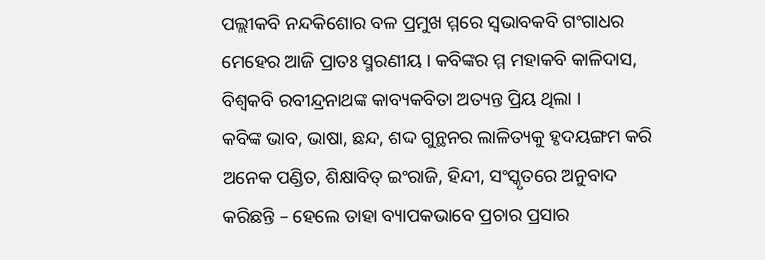ପଲ୍ଲୀକବି ନନ୍ଦକିଶୋର ବଳ ପ୍ରମୁଖ ମ୍ମରେ ସ୍ୱଭାବକବି ଗଂଗାଧର ମେହେର ଆଜି ପ୍ରାତଃ ସ୍ମରଣୀୟ । କବିଙ୍କର ମ୍ମ ମହାକବି କାଳିଦାସ, ବିଶ୍ୱକବି ରବୀନ୍ଦ୍ରନାଥଙ୍କ କାବ୍ୟକବିତା ଅତ୍ୟନ୍ତ ପ୍ରିୟ ଥିଲା ।
କବିଙ୍କ ଭାବ, ଭାଷା, ଛନ୍ଦ, ଶଦ୍ଦ ଗୁନ୍ଥନର ଲାଳିତ୍ୟକୁ ହୃଦୟଙ୍ଗମ କରି ଅନେକ ପଣ୍ଡିତ, ଶିକ୍ଷାବିତ୍ ଇଂରାଜି, ହିନ୍ଦୀ, ସଂସ୍କୃତରେ ଅନୁବାଦ କରିଛନ୍ତି – ହେଲେ ତାହା ବ୍ୟାପକଭାବେ ପ୍ରଚାର ପ୍ରସାର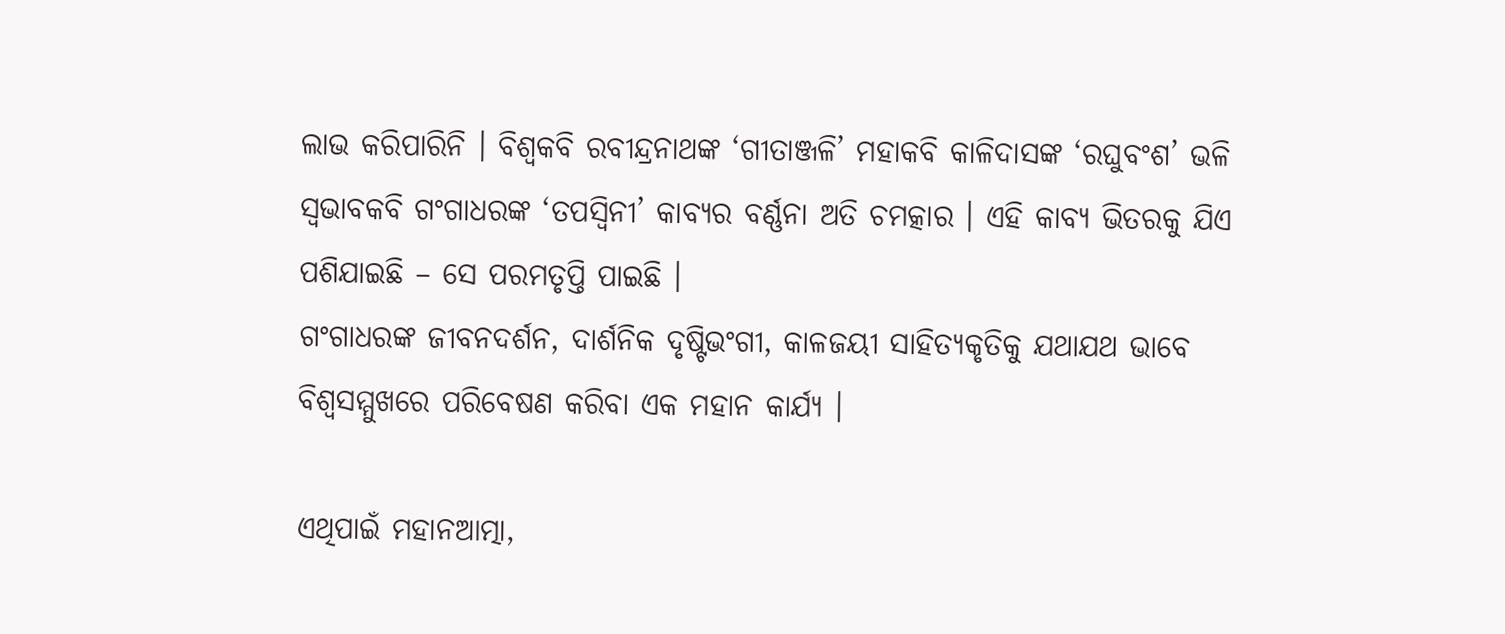ଲାଭ କରିପାରିନି । ବିଶ୍ୱକବି ରବୀନ୍ଦ୍ରନାଥଙ୍କ ‘ଗୀତାଞ୍ଜଳି’ ମହାକବି କାଳିଦାସଙ୍କ ‘ରଘୁବଂଶ’ ଭଳି ସ୍ୱଭାବକବି ଗଂଗାଧରଙ୍କ ‘ତପସ୍ୱିନୀ’ କାବ୍ୟର ବର୍ଣ୍ଣନା ଅତି ଚମତ୍କାର । ଏହି କାବ୍ୟ ଭିତରକୁ ଯିଏ ପଶିଯାଇଛି – ସେ ପରମତୃପ୍ତି ପାଇଛି ।
ଗଂଗାଧରଙ୍କ ଜୀବନଦର୍ଶନ, ଦାର୍ଶନିକ ଦୃଷ୍ଟିଭଂଗୀ, କାଳଜୟୀ ସାହିତ୍ୟକୃତିକୁ ଯଥାଯଥ ଭାବେ ବିଶ୍ୱସମ୍ମୁଖରେ ପରିବେଷଣ କରିବା ଏକ ମହାନ କାର୍ଯ୍ୟ ।

ଏଥିପାଇଁ ମହାନଆତ୍ମା,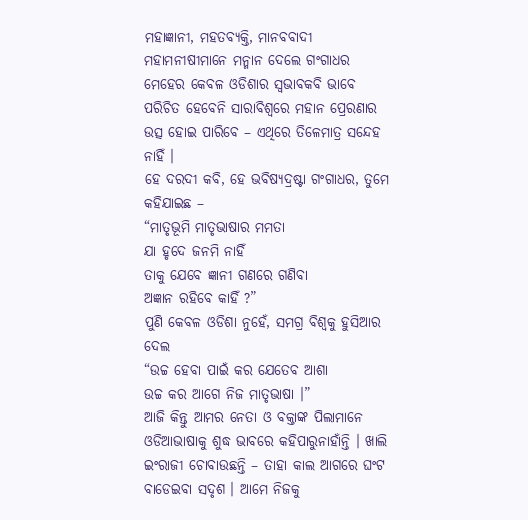ମହାଜ୍ଞାନୀ, ମହତବ୍ୟକ୍ତି, ମାନବବାଦୀ ମହାମନୀଷୀମାନେ ମନ୍ମାନ ଦେଲେ ଗଂଗାଧର ମେହେର କେବଳ ଓଡିଶାର ସ୍ୱଭାବକବି ଭାବେ ପରିଚିତ ହେବେନି ସାରାବିଶ୍ୱରେ ମହାନ ପ୍ରେରଣାର ଉତ୍ସ ହୋଇ ପାରିବେ – ଏଥିରେ ତିଳେମାତ୍ର ସନ୍ଦେହ ନାହିଁ ।
ହେ ଦରଦୀ କବି, ହେ ଭବିଷ୍ୟଦ୍ରଷ୍ଟା ଗଂଗାଧର, ତୁମେ କହିଯାଇଛ –
“ମାତୃଭୂମି ମାତୃଭାଷାର ମମତା
ଯା ହୃଦେ ଜନମି ନାହିଁ
ତାକୁ ଯେବେ ଜ୍ଞାନୀ ଗଣରେ ଗଣିବା
ଅଜ୍ଞାନ ରହିବେ କାହିଁ ?”
ପୁଣି କେବଳ ଓଡିଶା ନୁହେଁ, ସମଗ୍ର ବିଶ୍ୱକୁ ହୁସିଆର ଦେଲ
“ଉଚ୍ଚ ହେବା ପାଇଁ କର ଯେତେବ ଆଶା
ଉଚ୍ଚ କର ଆଗେ ନିଜ ମାତୃଭାଷା ।”
ଆଜି କିନ୍ତୁ ଆମର ନେତା ଓ ବକ୍ତାଙ୍କ ପିଲାମାନେ ଓଡିଆଭାଷାକୁ ଶୁଦ୍ଧ ଭାବରେ କହିପାରୁନାହାଁନ୍ତି । ଖାଲି ଇଂରାଜୀ ଚୋବାଉଛନ୍ତି – ତାହା କାଲ ଆଗରେ ଘଂଟ ବାଡେଇବା ସଦୃଶ । ଆମେ ନିଜକୁ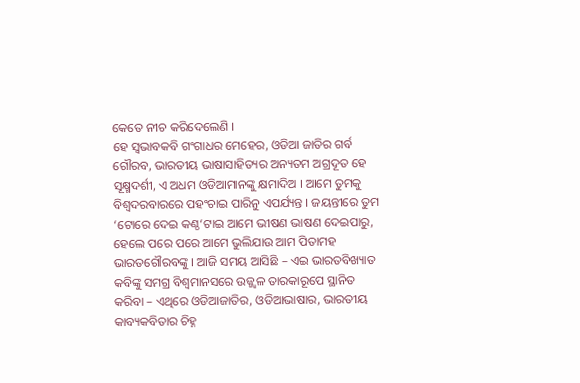କେତେ ନୀଚ କରିଦେଲେଣି ।
ହେ ସ୍ୱଭାବକବି ଗଂଗାଧର ମେହେର, ଓଡିଆ ଜାତିର ଗର୍ବ ଗୌରବ, ଭାରତୀୟ ଭାଷାସାହିତ୍ୟର ଅନ୍ୟତମ ଅଗ୍ରଦୂତ ହେ ସୂକ୍ଷ୍ମଦର୍ଶୀ, ଏ ଅଧମ ଓଡିଆମାନଙ୍କୁ କ୍ଷମାଦିଅ । ଆମେ ତୁମକୁ ବିଶ୍ୱଦରବାରରେ ପହଂଚାଇ ପାରିନୁ ଏପର୍ଯ୍ୟନ୍ତ । ଜୟନ୍ତୀରେ ତୁମ ‘ଟୋରେ ଦେଇ କଣ୍ଠ‘ଟାଇ ଆମେ ଭୀଷଣ ଭାଷଣ ଦେଇପାରୁ, ହେଲେ ପରେ ପରେ ଆମେ ଭୁଲିଯାଉ ଆମ ପିତାମହ ଭାରତଗୌରବଙ୍କୁ । ଆଜି ସମୟ ଆସିଛି – ଏଇ ଭାରତବିଖ୍ୟାତ କବିଙ୍କୁ ସମଗ୍ର ବିଶ୍ୱମାନସରେ ଉଜ୍ଜ୍ୱଳ ତାରକାରୂପେ ସ୍ଥାନିତ କରିବା – ଏଥିରେ ଓଡିଆଜାତିର, ଓଡିଆଭାଷାର, ଭାରତୀୟ କାବ୍ୟକବିତାର ଚିହ୍ନ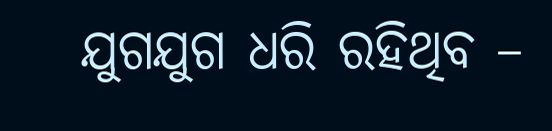ଯୁଗଯୁଗ ଧରି ରହିଥିବ –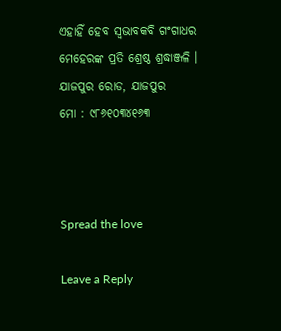ଏହାହିଁ ହେବ ସ୍ୱଭାବକବି ଗଂଗାଧର ମେହେରଙ୍କ ପ୍ରତି ଶ୍ରେଷ୍ଠ ଶ୍ରଦ୍ଧାଞ୍ଜଳି ।
ଯାଜପୁର ରୋଡ, ଯାଜପୁର
ମୋ : ୯୮୬୧୦୩୪୧୬୩



Spread the love

Leave a Reply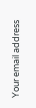Your email address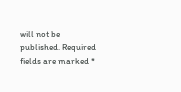will not be published. Required fields are marked *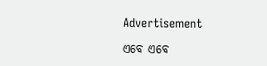Advertisement

ଏବେ ଏବେ